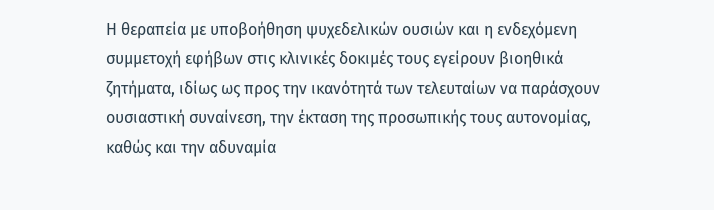Η θεραπεία με υποβοήθηση ψυχεδελικών ουσιών και η ενδεχόμενη συμμετοχή εφήβων στις κλινικές δοκιμές τους εγείρουν βιοηθικά ζητήματα, ιδίως ως προς την ικανότητά των τελευταίων να παράσχουν ουσιαστική συναίνεση, την έκταση της προσωπικής τους αυτονομίας, καθώς και την αδυναμία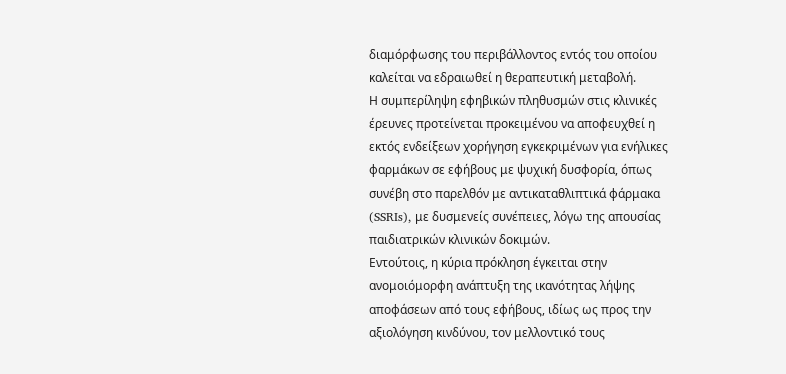διαμόρφωσης του περιβάλλοντος εντός του οποίου καλείται να εδραιωθεί η θεραπευτική μεταβολή.
Η συμπερίληψη εφηβικών πληθυσμών στις κλινικές έρευνες προτείνεται προκειμένου να αποφευχθεί η εκτός ενδείξεων χορήγηση εγκεκριμένων για ενήλικες φαρμάκων σε εφήβους με ψυχική δυσφορία, όπως συνέβη στο παρελθόν με αντικαταθλιπτικά φάρμακα (SSRIs), με δυσμενείς συνέπειες, λόγω της απουσίας παιδιατρικών κλινικών δοκιμών.
Εντούτοις, η κύρια πρόκληση έγκειται στην ανομοιόμορφη ανάπτυξη της ικανότητας λήψης αποφάσεων από τους εφήβους, ιδίως ως προς την αξιολόγηση κινδύνου, τον μελλοντικό τους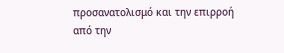προσανατολισμό και την επιρροή από την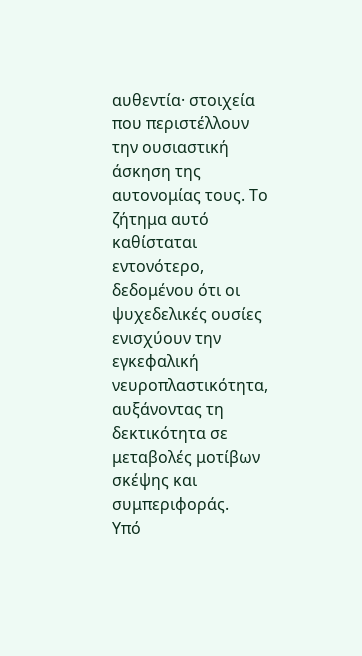αυθεντία· στοιχεία που περιστέλλουν την ουσιαστική άσκηση της αυτονομίας τους. Το ζήτημα αυτό καθίσταται εντονότερο, δεδομένου ότι οι ψυχεδελικές ουσίες ενισχύουν την εγκεφαλική νευροπλαστικότητα, αυξάνοντας τη δεκτικότητα σε μεταβολές μοτίβων σκέψης και συμπεριφοράς.
Υπό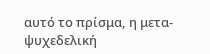αυτό το πρίσμα, η μετα-ψυχεδελική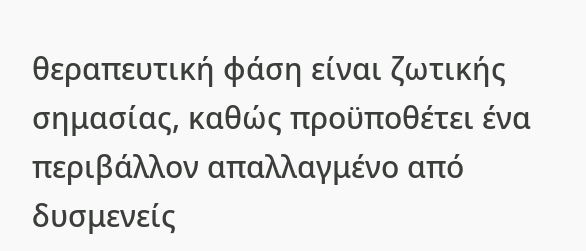θεραπευτική φάση είναι ζωτικής σημασίας, καθώς προϋποθέτει ένα περιβάλλον απαλλαγμένο από δυσμενείς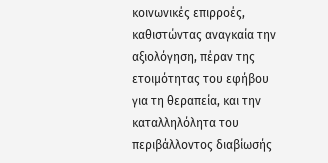κοινωνικές επιρροές, καθιστώντας αναγκαία την αξιολόγηση, πέραν της ετοιμότητας του εφήβου για τη θεραπεία, και την καταλληλόλητα του περιβάλλοντος διαβίωσής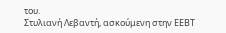του.
Στυλιανή Λεβαντή, ασκούμενη στην ΕΕΒT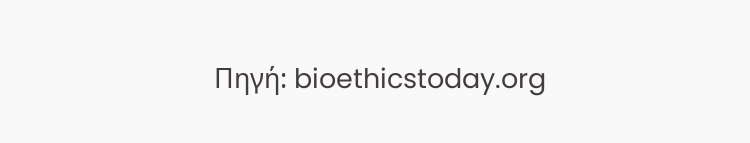Πηγή: bioethicstoday.org